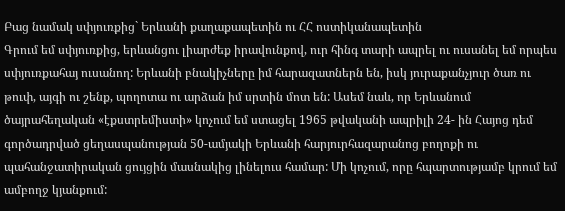Բաց նամակ սփյուռքից` Երևանի քաղաքապետին ու ՀՀ ոստիկանապետին
Գրում եմ սփյուռքից, երևանցու լիարժեք իրավունքով, ուր հինգ տարի ապրել ու ուսանել եմ որպես սփյուռքահայ ուսանող: Երևանի բնակիչները իմ հարազատներն են, իսկ յուրաքանչյուր ծառ ու թուփ, այգի ու շենք, պողոտա ու արձան իմ սրտին մոտ են: Ասեմ նաև, որ Երևանում ծայրահեղական «էքստրեմիստի» կոչում եմ ստացել 1965 թվականի ապրիլի 24- ին Հայոց դեմ գործադրված ցեղասպանության 50-ամյակի Երևանի հարյուրհազարանոց բողոքի ու պահանջատիրական ցույցին մասնակից լինելուս համար: Մի կոչում, որը հպարտությամբ կրում եմ ամբողջ կյանքում: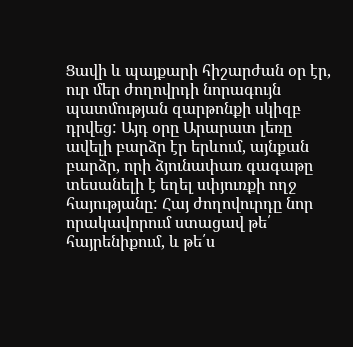Ցավի և պայքարի հիշարժան օր էր, ուր մեր ժողովրդի նորագույն պատմության զարթոնքի սկիզբ դրվեց: Այդ օրը Արարատ լեռը ավելի բարձր էր երևում, այնքան բարձր, որի ձյունափառ գագաթը տեսանելի է եղել սփյուռքի ողջ հայությանը: Հայ ժողովուրդը նոր որակավորում ստացավ թե՛ հայրենիքում, և թե՛ս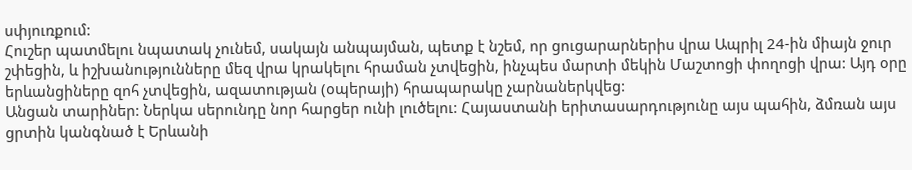սփյուռքում:
Հուշեր պատմելու նպատակ չունեմ, սակայն անպայման, պետք է նշեմ, որ ցուցարարներիս վրա Ապրիլ 24-ին միայն ջուր շփեցին, և իշխանությունները մեզ վրա կրակելու հրաման չտվեցին, ինչպես մարտի մեկին Մաշտոցի փողոցի վրա: Այդ օրը երևանցիները զոհ չտվեցին, ազատության (օպերայի) հրապարակը չարնաներկվեց:
Անցան տարիներ: Ներկա սերունդը նոր հարցեր ունի լուծելու: Հայաստանի երիտասարդությունը այս պահին, ձմռան այս ցրտին կանգնած է Երևանի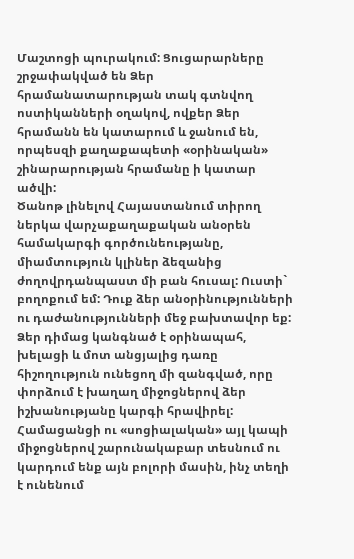Մաշտոցի պուրակում: Ցուցարարները շրջափակված են Ձեր հրամանատարության տակ գտնվող ոստիկանների օղակով, ովքեր Ձեր հրամանն են կատարում և ջանում են, որպեսզի քաղաքապետի «օրինական» շինարարության հրամանը ի կատար ածվի:
Ծանոթ լինելով Հայաստանում տիրող ներկա վարչաքաղաքական անօրեն համակարգի գործունեությանը, միամտություն կլիներ ձեզանից ժողովրդանպաստ մի բան հուսալ: Ուստի` բողոքում եմ: Դուք ձեր անօրինությունների ու դաժանությունների մեջ բախտավոր եք: Ձեր դիմաց կանգնած է օրինապահ, խելացի և մոտ անցյալից դառը հիշողություն ունեցող մի զանգված, որը փորձում է խաղաղ միջոցներով ձեր իշխանությանը կարգի հրավիրել:
Համացանցի ու «սոցիալական» այլ կապի միջոցներով շարունակաբար տեսնում ու կարդում ենք այն բոլորի մասին, ինչ տեղի է ունենում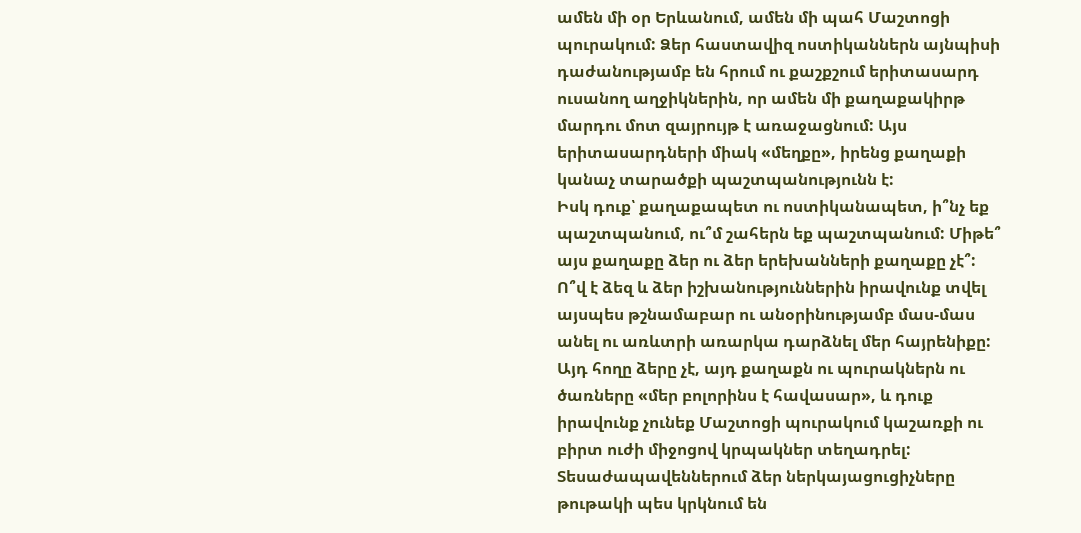ամեն մի օր Երևանում, ամեն մի պահ Մաշտոցի պուրակում: Ձեր հաստավիզ ոստիկաններն այնպիսի դաժանությամբ են հրում ու քաշքշում երիտասարդ ուսանող աղջիկներին, որ ամեն մի քաղաքակիրթ մարդու մոտ զայրույթ է առաջացնում: Այս երիտասարդների միակ «մեղքը», իրենց քաղաքի կանաչ տարածքի պաշտպանությունն է:
Իսկ դուք՝ քաղաքապետ ու ոստիկանապետ, ի՞նչ եք պաշտպանում, ու՞մ շահերն եք պաշտպանում: Միթե՞ այս քաղաքը ձեր ու ձեր երեխանների քաղաքը չէ՞: Ո՞վ է ձեզ և ձեր իշխանություններին իրավունք տվել այսպես թշնամաբար ու անօրինությամբ մաս-մաս անել ու առևտրի առարկա դարձնել մեր հայրենիքը: Այդ հողը ձերը չէ, այդ քաղաքն ու պուրակներն ու ծառները «մեր բոլորինս է հավասար», և դուք իրավունք չունեք Մաշտոցի պուրակում կաշառքի ու բիրտ ուժի միջոցով կրպակներ տեղադրել: Տեսաժապավեններում ձեր ներկայացուցիչները թութակի պես կրկնում են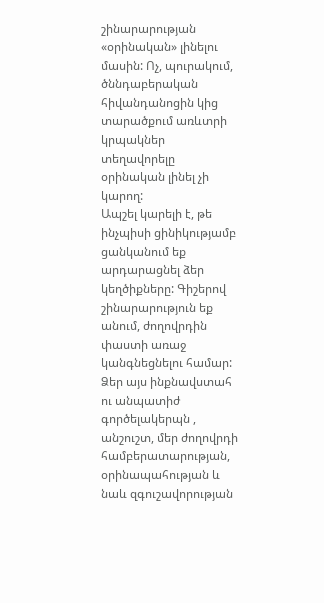շինարարության «օրինական» լինելու մասին: Ոչ, պուրակում, ծննդաբերական հիվանդանոցին կից տարածքում առևտրի կրպակներ տեղավորելը օրինական լինել չի կարող:
Ապշել կարելի է, թե ինչպիսի ցինիկությամբ ցանկանում եք արդարացնել ձեր կեղծիքները: Գիշերով շինարարություն եք անում, ժողովրդին փաստի առաջ կանգնեցնելու համար: Ձեր այս ինքնավստահ ու անպատիժ գործելակերպն , անշուշտ, մեր ժողովրդի համբերատարության, օրինապահության և նաև զգուշավորության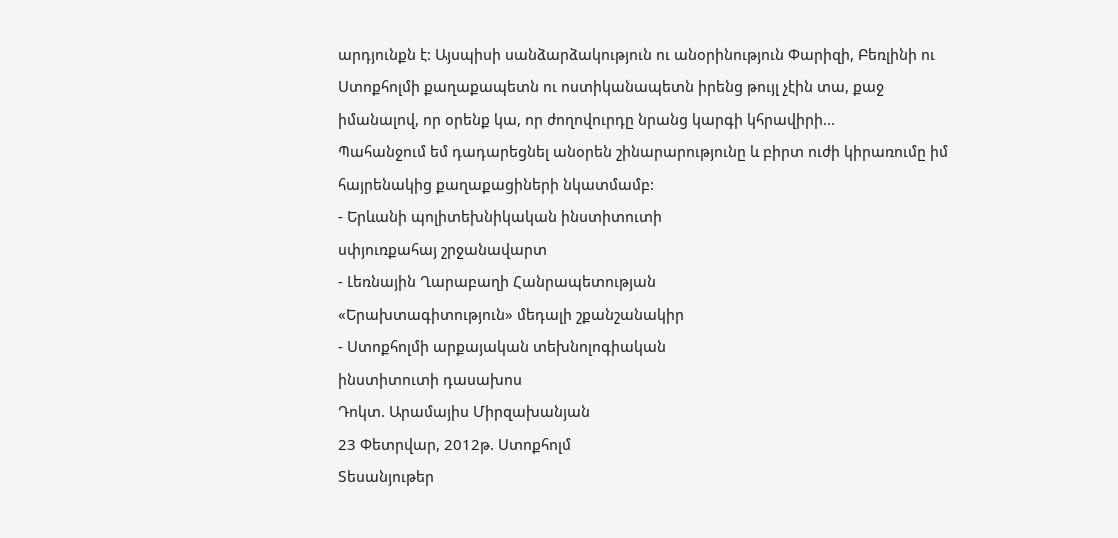արդյունքն է: Այսպիսի սանձարձակություն ու անօրինություն Փարիզի, Բեռլինի ու Ստոքհոլմի քաղաքապետն ու ոստիկանապետն իրենց թույլ չէին տա, քաջ իմանալով, որ օրենք կա, որ ժողովուրդը նրանց կարգի կհրավիրի...
Պահանջում եմ դադարեցնել անօրեն շինարարությունը և բիրտ ուժի կիրառումը իմ հայրենակից քաղաքացիների նկատմամբ:
- Երևանի պոլիտեխնիկական ինստիտուտի
սփյուռքահայ շրջանավարտ
- Լեռնային Ղարաբաղի Հանրապետության
«Երախտագիտություն» մեդալի շքանշանակիր
- Ստոքհոլմի արքայական տեխնոլոգիական
ինստիտուտի դասախոս
Դոկտ. Արամայիս Միրզախանյան
23 Փետրվար, 2012թ. Ստոքհոլմ
Տեսանյութեր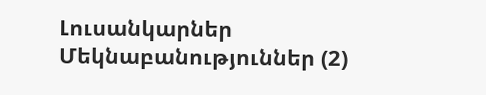Լուսանկարներ
Մեկնաբանություններ (2)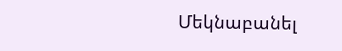Մեկնաբանել